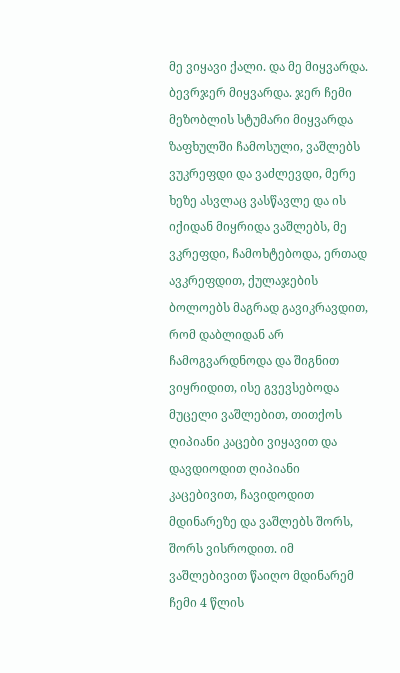მე ვიყავი ქალი. და მე მიყვარდა. ბევრჯერ მიყვარდა. ჯერ ჩემი მეზობლის სტუმარი მიყვარდა ზაფხულში ჩამოსული, ვაშლებს ვუკრეფდი და ვაძლევდი, მერე ხეზე ასვლაც ვასწავლე და ის იქიდან მიყრიდა ვაშლებს, მე ვკრეფდი, ჩამოხტებოდა, ერთად ავკრეფდით, ქულაჯების ბოლოებს მაგრად გავიკრავდით, რომ დაბლიდან არ ჩამოგვარდნოდა და შიგნით ვიყრიდით, ისე გვევსებოდა მუცელი ვაშლებით, თითქოს ღიპიანი კაცები ვიყავით და დავდიოდით ღიპიანი კაცებივით, ჩავიდოდით მდინარეზე და ვაშლებს შორს, შორს ვისროდით. იმ ვაშლებივით წაიღო მდინარემ ჩემი 4 წლის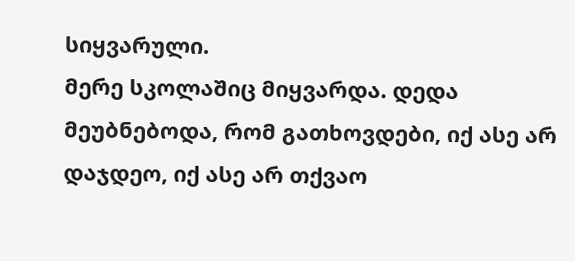სიყვარული.
მერე სკოლაშიც მიყვარდა. დედა მეუბნებოდა, რომ გათხოვდები, იქ ასე არ დაჯდეო, იქ ასე არ თქვაო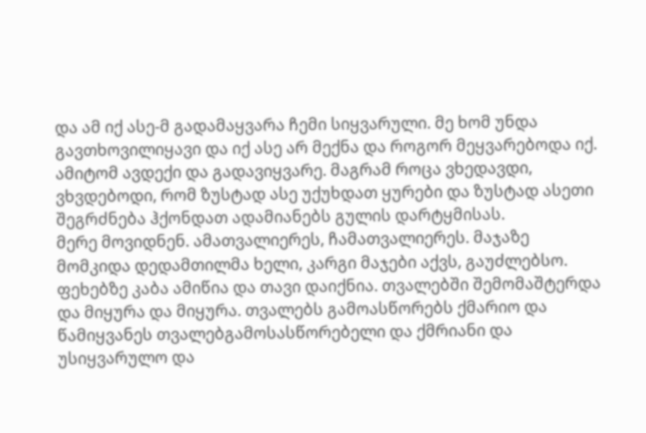და ამ იქ ასე-მ გადამაყვარა ჩემი სიყვარული. მე ხომ უნდა გავთხოვილიყავი და იქ ასე არ მექნა და როგორ მეყვარებოდა იქ. ამიტომ ავდექი და გადავიყვარე. მაგრამ როცა ვხედავდი, ვხვდებოდი, რომ ზუსტად ასე უქუხდათ ყურები და ზუსტად ასეთი შეგრძნება ჰქონდათ ადამიანებს გულის დარტყმისას.
მერე მოვიდნენ. ამათვალიერეს, ჩამათვალიერეს. მაჯაზე მომკიდა დედამთილმა ხელი, კარგი მაჯები აქვს, გაუძლებსო. ფეხებზე კაბა ამიწია და თავი დაიქნია. თვალებში შემომაშტერდა და მიყურა და მიყურა. თვალებს გამოასწორებს ქმარიო და წამიყვანეს თვალებგამოსასწორებელი და ქმრიანი და უსიყვარულო და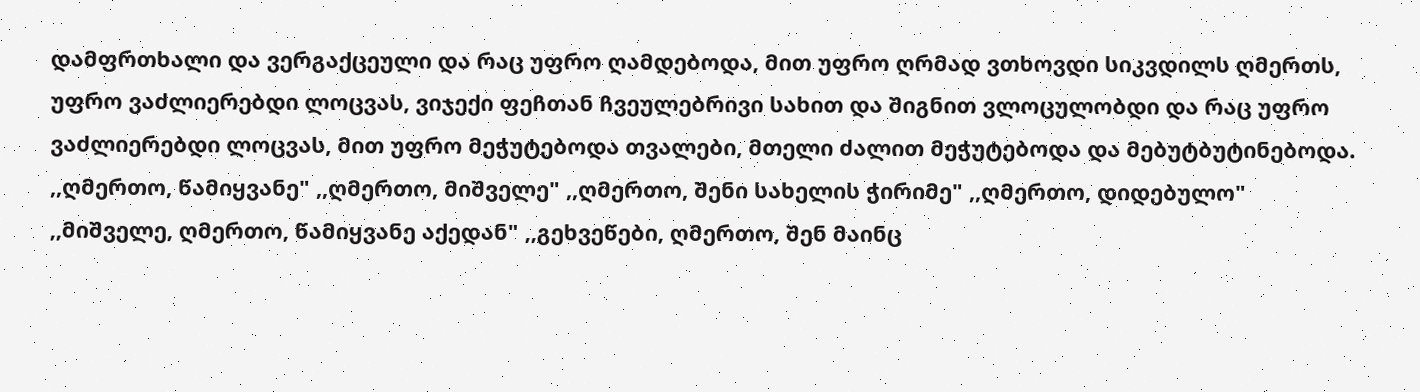დამფრთხალი და ვერგაქცეული და რაც უფრო ღამდებოდა, მით უფრო ღრმად ვთხოვდი სიკვდილს ღმერთს, უფრო ვაძლიერებდი ლოცვას, ვიჯექი ფეჩთან ჩვეულებრივი სახით და შიგნით ვლოცულობდი და რაც უფრო ვაძლიერებდი ლოცვას, მით უფრო მეჭუტებოდა თვალები, მთელი ძალით მეჭუტებოდა და მებუტბუტინებოდა. ,,ღმერთო, წამიყვანე" ,,ღმერთო, მიშველე" ,,ღმერთო, შენი სახელის ჭირიმე" ,,ღმერთო, დიდებულო" ,,მიშველე, ღმერთო, წამიყვანე აქედან" ,,გეხვეწები, ღმერთო, შენ მაინც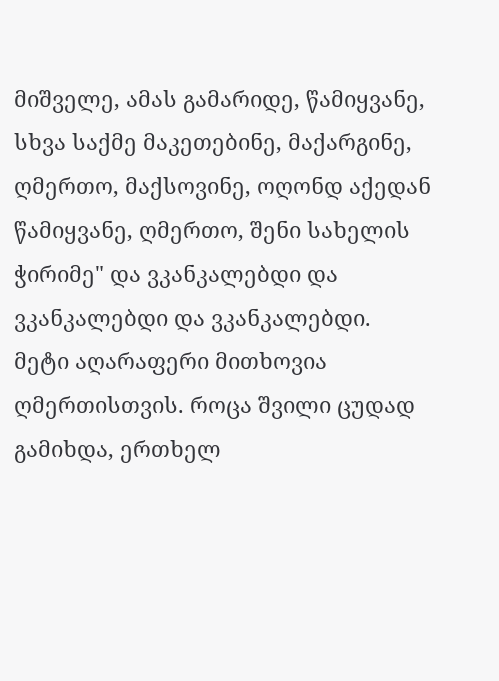მიშველე, ამას გამარიდე, წამიყვანე, სხვა საქმე მაკეთებინე, მაქარგინე, ღმერთო, მაქსოვინე, ოღონდ აქედან წამიყვანე, ღმერთო, შენი სახელის ჭირიმე" და ვკანკალებდი და ვკანკალებდი და ვკანკალებდი.
მეტი აღარაფერი მითხოვია ღმერთისთვის. როცა შვილი ცუდად გამიხდა, ერთხელ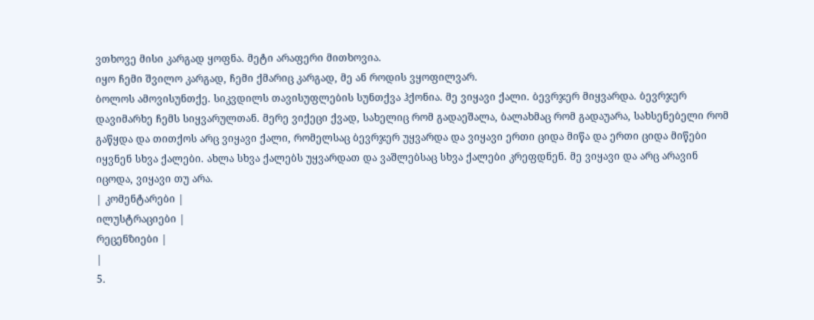ვთხოვე მისი კარგად ყოფნა. მეტი არაფერი მითხოვია.
იყო ჩემი შვილო კარგად, ჩემი ქმარიც კარგად, მე ან როდის ვყოფილვარ.
ბოლოს ამოვისუნთქე. სიკვდილს თავისუფლების სუნთქვა ჰქონია. მე ვიყავი ქალი. ბევრჯერ მიყვარდა. ბევრჯერ დავიმარხე ჩემს სიყვარულთან. მერე ვიქეცი ქვად, სახელიც რომ გადაეშალა, ბალახმაც რომ გადაუარა, სახსენებელი რომ გაწყდა და თითქოს არც ვიყავი ქალი, რომელსაც ბევრჯერ უყვარდა და ვიყავი ერთი ციდა მიწა და ერთი ციდა მიწები იყვნენ სხვა ქალები. ახლა სხვა ქალებს უყვარდათ და ვაშლებსაც სხვა ქალები კრეფდნენ. მე ვიყავი და არც არავინ იცოდა, ვიყავი თუ არა.
| კომენტარები |
ილუსტრაციები |
რეცენზიები |
|
5.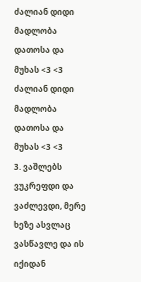ძალიან დიდი მადლობა დათოსა და მუხას <3 <3 ძალიან დიდი მადლობა დათოსა და მუხას <3 <3
3. ვაშლებს ვუკრეფდი და ვაძლევდი, მერე ხეზე ასვლაც ვასწავლე და ის იქიდან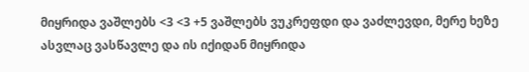მიყრიდა ვაშლებს <3 <3 +5 ვაშლებს ვუკრეფდი და ვაძლევდი, მერე ხეზე ასვლაც ვასწავლე და ის იქიდან მიყრიდა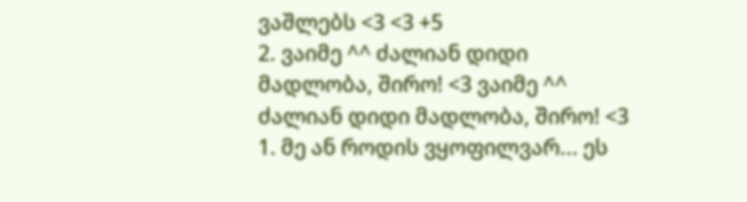ვაშლებს <3 <3 +5
2. ვაიმე ^^ ძალიან დიდი მადლობა, შირო! <3 ვაიმე ^^ ძალიან დიდი მადლობა, შირო! <3
1. მე ან როდის ვყოფილვარ... ეს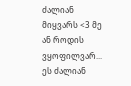ძალიან მიყვარს <3 მე ან როდის ვყოფილვარ... ეს ძალიან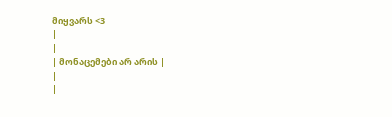მიყვარს <3
|
|
| მონაცემები არ არის |
|
|